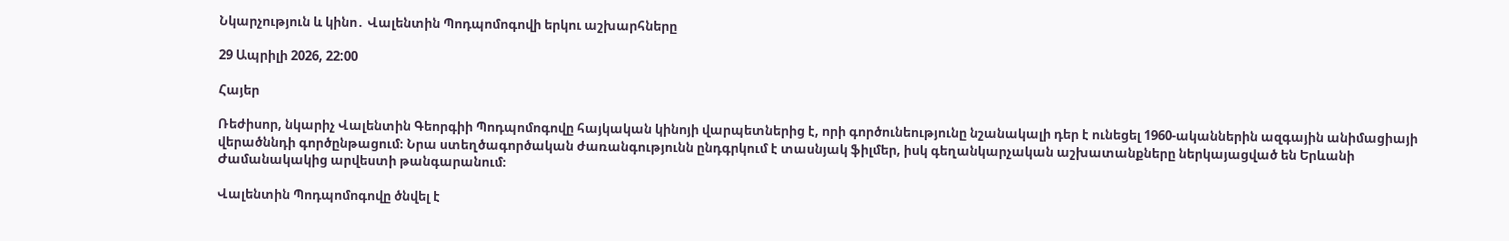Նկարչություն և կինո․ Վալենտին Պոդպոմոգովի երկու աշխարհները

29 Ապրիլի 2026, 22:00

Հայեր

Ռեժիսոր, նկարիչ Վալենտին Գեորգիի Պոդպոմոգովը հայկական կինոյի վարպետներից է, որի գործունեությունը նշանակալի դեր է ունեցել 1960-ականներին ազգային անիմացիայի վերածննդի գործընթացում։ Նրա ստեղծագործական ժառանգությունն ընդգրկում է տասնյակ ֆիլմեր, իսկ գեղանկարչական աշխատանքները ներկայացված են Երևանի Ժամանակակից արվեստի թանգարանում։

Վալենտին Պոդպոմոգովը ծնվել է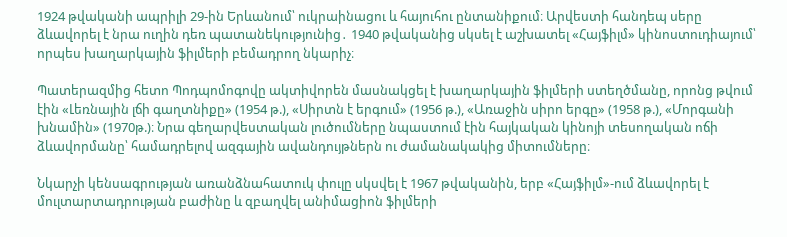1924 թվականի ապրիլի 29-ին Երևանում՝ ուկրաինացու և հայուհու ընտանիքում։ Արվեստի հանդեպ սերը ձևավորել է նրա ուղին դեռ պատանեկությունից․ 1940 թվականից սկսել է աշխատել «Հայֆիլմ» կինոստուդիայում՝ որպես խաղարկային ֆիլմերի բեմադրող նկարիչ։

Պատերազմից հետո Պոդպոմոգովը ակտիվորեն մասնակցել է խաղարկային ֆիլմերի ստեղծմանը, որոնց թվում էին «Լեռնային լճի գաղտնիքը» (1954 թ.), «Սիրտն է երգում» (1956 թ.), «Առաջին սիրո երգը» (1958 թ.), «Մորգանի խնամին» (1970թ.)։ Նրա գեղարվեստական լուծումները նպաստում էին հայկական կինոյի տեսողական ոճի ձևավորմանը՝ համադրելով ազգային ավանդույթներն ու ժամանակակից միտումները։

Նկարչի կենսագրության առանձնահատուկ փուլը սկսվել է 1967 թվականին, երբ «Հայֆիլմ»-ում ձևավորել է մուլտարտադրության բաժինը և զբաղվել անիմացիոն ֆիլմերի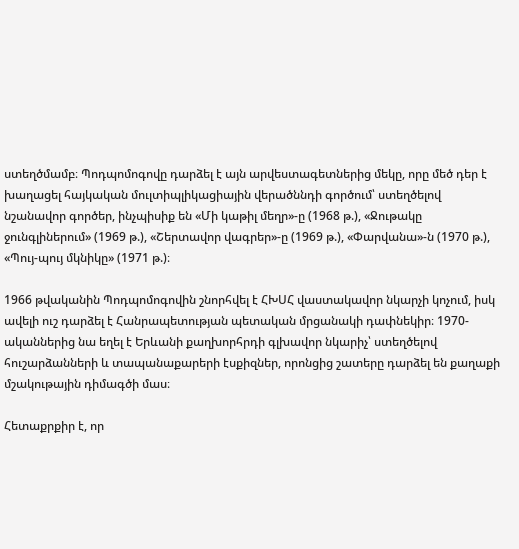ստեղծմամբ։ Պոդպոմոգովը դարձել է այն արվեստագետներից մեկը, որը մեծ դեր է խաղացել հայկական մուլտիպլիկացիային վերածննդի գործում՝ ստեղծելով նշանավոր գործեր, ինչպիսիք են «Մի կաթիլ մեղր»-ը (1968 թ.), «Ջութակը ջունգլիներում» (1969 թ.), «Շերտավոր վագրեր»-ը (1969 թ.), «Փարվանա»-ն (1970 թ.), «Պույ-պույ մկնիկը» (1971 թ.)։

1966 թվականին Պոդպոմոգովին շնորհվել է ՀԽՍՀ վաստակավոր նկարչի կոչում, իսկ ավելի ուշ դարձել է Հանրապետության պետական մրցանակի դափնեկիր։ 1970-ականներից նա եղել է Երևանի քաղխորհրդի գլխավոր նկարիչ՝ ստեղծելով հուշարձանների և տապանաքարերի էսքիզներ, որոնցից շատերը դարձել են քաղաքի մշակութային դիմագծի մաս։

Հետաքրքիր է, որ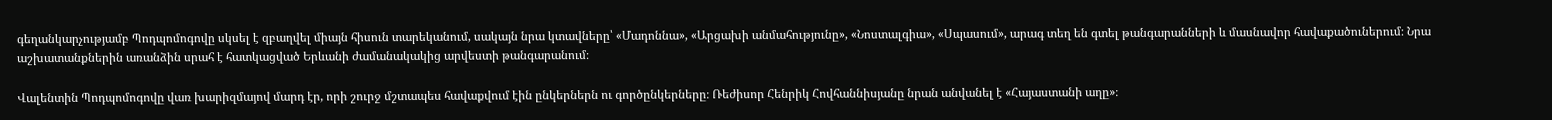գեղանկարչությամբ Պոդպոմոգովը սկսել է զբաղվել միայն հիսուն տարեկանում, սակայն նրա կտավները՝ «Մադոննա», «Արցախի անմահությունը», «Նոստալգիա», «Սպասում», արագ տեղ են գտել թանգարանների և մասնավոր հավաքածուներում։ Նրա աշխատանքներին առանձին սրահ է հատկացված Երևանի ժամանակակից արվեստի թանգարանում։

Վալենտին Պոդպոմոգովը վառ խարիզմայով մարդ էր, որի շուրջ մշտապես հավաքվում էին ընկերներն ու գործընկերները։ Ռեժիսոր Հենրիկ Հովհաննիսյանը նրան անվանել է «Հայաստանի աղը»։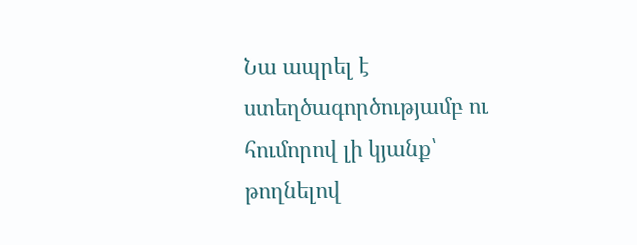Նա ապրել է ստեղծագործությամբ ու հումորով լի կյանք՝ թողնելով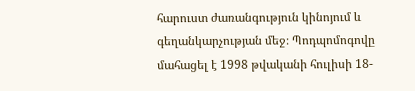հարուստ ժառանգություն կինոյում և գեղանկարչության մեջ։ Պոդպոմոգովը մահացել է 1998 թվականի հուլիսի 18-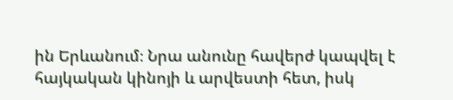ին Երևանում։ Նրա անունը հավերժ կապվել է հայկական կինոյի և արվեստի հետ, իսկ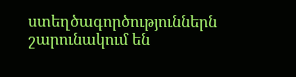ստեղծագործություններն շարունակում են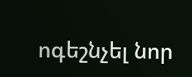ոգեշնչել նոր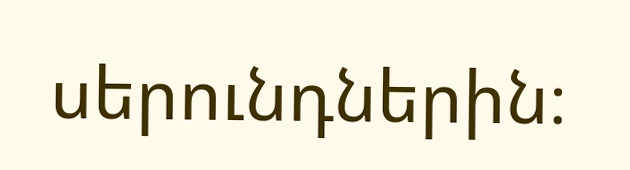սերունդներին։